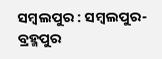ସମ୍ବଲପୁର : ସମ୍ବଲପୁର-ବ୍ରହ୍ମପୁର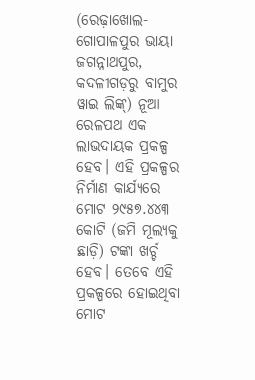(ରେଢ଼ାଖୋଲ-ଗୋପାଳପୁର ଭାୟା ଜଗନ୍ନାଥପୁର, କଦଳୀଗଡ଼ରୁ ବାମୁର ୱାଇ ଲିଙ୍କ୍‌) ନୂଆ ରେଳପଥ ଏକ ଲାଭଦାୟକ ପ୍ରକଳ୍ପ ହେବ। ଏହି ପ୍ରକଳ୍ପର ନିର୍ମାଣ କାର୍ଯ୍ୟରେ ମୋଟ ୨୯୫୭.୪୪୩ କୋଟି (ଜମି ମୂଲ୍ୟକୁ ଛାଡ଼ି) ଟଙ୍କା ଖର୍ଚ୍ଚ ହେବ। ତେବେ ଏହି ପ୍ରକଳ୍ପରେ ହୋଇଥିବା ମୋଟ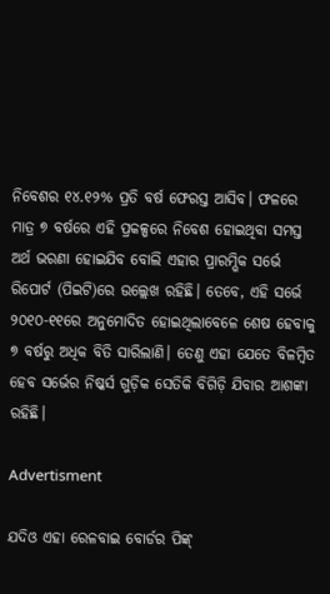ନିବେଶର ୧୪.୧୨% ପ୍ରତି ବର୍ଷ ଫେରସ୍ତ ଆସିବ। ଫଳରେ ମାତ୍ର ୭ ବର୍ଷରେ ଏହି ପ୍ରକଳ୍ପରେ ନିବେଶ ହୋଇଥିବା ସମସ୍ତ ଅର୍ଥ ଭରଣା ହୋଇଯିବ ବୋଲି ଏହାର ପ୍ରାରମ୍ଭିକ ସର୍ଭେ ରିପୋର୍ଟ (ପିଇଟି)ରେ ଉଲ୍ଲେଖ ରହିଛି। ତେବେ, ଏହି ସର୍ଭେ ୨୦୧୦-୧୧ରେ ଅନୁମୋଦିତ ହୋଇଥିଲାବେଳେ ଶେଷ ହେବାକୁ ୭ ବର୍ଷରୁ ଅଧିକ ବିତି ସାରିଲାଣି। ତେଣୁ ଏହା ଯେତେ ବିଳମ୍ବିତ ହେବ ସର୍ଭେର ନିଷ୍କର୍ସ ଗୁଡ଼ିକ ସେତିକି ବିଗିଡ଼ି ଯିବାର ଆଶଙ୍କା ରହିଛି।

Advertisment

ଯଦିଓ ଏହା ରେଳବାଇ ବୋର୍ଡର ପିଙ୍କ୍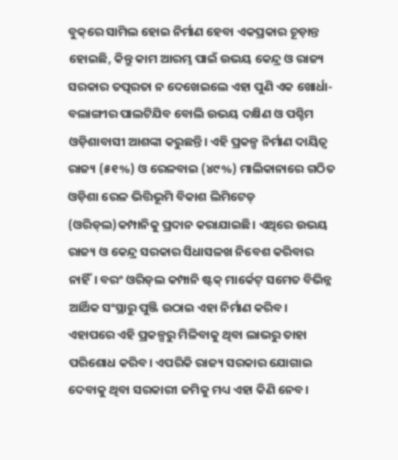ବୁକ୍‌ରେ ସାମିଲ ହୋଇ ନିର୍ମାଣ ହେବା ଏକପ୍ରକାର ଚୂଡ଼ାନ୍ତ ହୋଇଛି, କିନ୍ତୁ କାମ ଆରମ୍ଭ ପାଇଁ ଉଭୟ କେନ୍ଦ୍ର ଓ ରାଜ୍ୟ ସରକାର ତତ୍ପରତା ନ ଦେଖେଇଲେ ଏହା ପୁଣି ଏକ ଖୋର୍ଧା-ବଲାଙ୍ଗୀର ପାଲଟିଯିବ ବୋଲି ଉଭୟ ଦକ୍ଷିଣ ଓ ପଶ୍ଚିମ ଓଡ଼ିଶାବାସୀ ଆଶଙ୍କା କରୁଛନ୍ତି। ଏହି ପ୍ରକଳ୍ପ ନିର୍ମାଣ ଦାୟିତ୍ବ ରାଜ୍ୟ (୫୧%) ଓ ରେଳବାଇ (୪୯%) ମାଲିକାନାରେ ଗଠିତ ଓଡ଼ିଶା ରେଳ ଭିତ୍ତିଭୂମି ବିକାଶ ଲିମିଟେଡ୍‌ (ଓରିଡ୍‌ଲ)କମ୍ପାନିକୁ ପ୍ରଦାନ କରାଯାଇଛି। ଏଥିରେ ଉଭୟ ରାଜ୍ୟ ଓ କେନ୍ଦ୍ର ସରକାର ସିଧାସଳଖ ନିବେଶ କରିବାର ନାହିଁ। ବରଂ ଓରିଡ୍‌ଲ କମ୍ପାନି ଷ୍ଟକ୍ ମାର୍କେଟ୍‌ ସମେତ ବିଭିନ୍ନ ଆର୍ଥିକ ସଂସ୍ଥାରୁ ପୁଞ୍ଜି ଉଠାଇ ଏହା ନିର୍ମାଣ କରିବ। ଏହାପରେ ଏହି ପ୍ରକଳ୍ପରୁ ମିଳିବାକୁ ଥିବା ଲାଭରୁ ତାହା ପରିଶୋଧ କରିବ। ‌ଏପରିକି ରାଜ୍ୟ ସରକାର ଯୋଗାଇ ଦେବାକୁ ଥିବା ସରକାରୀ ଜମିକୁ ମଧ୍ୟ ଏହା କିଣି ନେବ।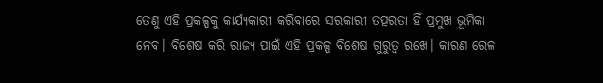ତେଣୁ ଏହି ପ୍ରକଳ୍ପକୁ କାର୍ଯ୍ୟକାରୀ କରିବାରେ ସରକାରୀ ତତ୍ପରତା ହିଁ ପ୍ରମୁଖ ଭୂମିକା ନେବ। ବିଶେଷ କରି ରାଜ୍ୟ ପାଇଁ ଏହି ପ୍ରକଳ୍ପ ବିଶେଷ ଗୁରୁତ୍ବ ରଖେ। କାରଣ ରେଳ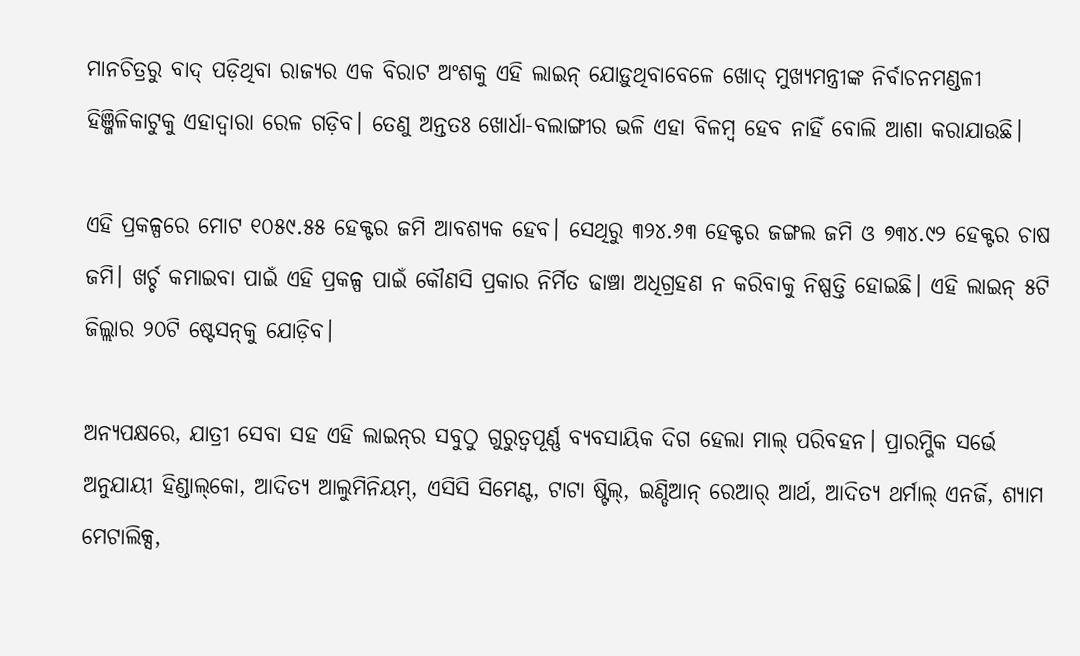ମାନଚିତ୍ରରୁ ବାଦ୍‌ ପଡ଼ିଥିବା ରାଜ୍ୟର ଏକ ବିରାଟ ଅଂଶକୁ ଏହି ଲାଇନ୍‌ ଯୋଡ଼ୁଥିବାବେଳେ ଖୋଦ୍ ମୁଖ୍ୟମନ୍ତ୍ରୀଙ୍କ ନିର୍ବାଚନମଣ୍ଡଳୀ ହିଞ୍ଜିଳିକାଟୁକୁ ଏହାଦ୍ବାରା ରେଳ ଗଡ଼ିବ। ତେଣୁ ଅନ୍ତତଃ ଖୋର୍ଧା-ବଲାଙ୍ଗୀର ଭଳି ଏହା ବିଳମ୍ବ ହେବ ନାହିଁ ବୋଲି ଆଶା କରାଯାଉଛି।

ଏହି ପ୍ରକଳ୍ପରେ ମୋଟ ୧୦୫୯.୫୫ ହେକ୍ଟର ଜମି ଆବଶ୍ୟକ ହେବ। ସେଥିରୁ ୩୨୪.୬୩ ହେକ୍ଟର ଜଙ୍ଗଲ ଜମି ଓ ୭୩୪.୯୨ ହେକ୍ଟର ଚାଷ ଜମି। ଖର୍ଚ୍ଚ କମାଇବା ପାଇଁ ଏହି ପ୍ରକଳ୍ପ ପାଇଁ କୌଣସି ପ୍ରକାର ନିର୍ମିତ ଢାଞ୍ଚା ଅଧିଗ୍ରହଣ ନ କରିବାକୁ ନିଷ୍ପତ୍ତି ହୋଇଛି। ଏହି ଲାଇନ୍‌ ୫ଟି ଜିଲ୍ଲାର ୨୦ଟି ଷ୍ଟେସନ୍‌କୁ ଯୋଡ଼ିବ।

ଅନ୍ୟପକ୍ଷରେ, ଯାତ୍ରୀ ସେବା ସହ ଏହି ଲାଇନ୍‌ର ସବୁଠୁ ଗୁରୁତ୍ବପୂର୍ଣ୍ଣ ବ୍ୟବସାୟିକ ଦିଗ ହେଲା ମାଲ୍ ପରିବହନ। ପ୍ରାରମ୍ଭିକ ସର୍ଭେ ଅନୁଯାୟୀ ହିଣ୍ଡାଲ୍‌କୋ, ଆଦିତ୍ୟ ଆଲୁମିନିୟମ୍, ଏସିସି ସିମେଣ୍ଟ, ଟାଟା ଷ୍ଟିଲ୍, ଇଣ୍ଡିଆନ୍ ରେଆର୍ ଆର୍ଥ, ଆଦିତ୍ୟ ଥର୍ମାଲ୍ ଏନର୍ଜି, ଶ୍ୟାମ ମେଟାଲିକ୍ସ,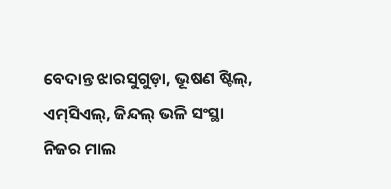ବେଦାନ୍ତ ଝାରସୁଗୁଡ଼ା, ଭୂଷଣ ଷ୍ଟିଲ୍, ଏମ୍‌ସିଏଲ୍, ଜିନ୍ଦଲ୍ ଭଳି ସଂସ୍ଥା ନିଜର ମାଲ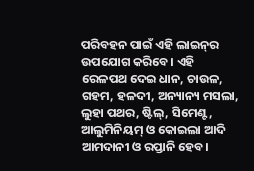ପରିବହନ ପାଇଁ ଏହି ଲାଇନ୍‌ର ଉପଯୋଗ କରିବେ। ଏହି ରେଳପଥ ଦେଇ ଧାନ, ଚାଉଳ, ଗହମ, ହଳଦୀ, ଅନ୍ୟାନ୍ୟ ମସଲା, ଲୁହା ପଥର, ଷ୍ଟିଲ୍, ସିମେଣ୍ଟ, ଆଲୁମିନିୟମ୍ ଓ କୋଇଲା ଆଦି ଆମଦାନୀ ଓ ରପ୍ତାନି ହେବ।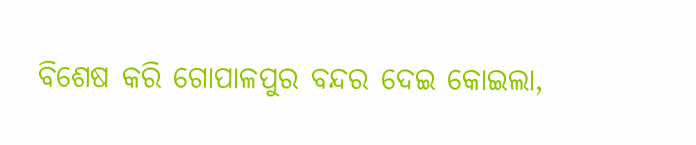ବିଶେଷ କରି ଗୋପାଳପୁର ବନ୍ଦର ଦେଇ କୋଇଲା,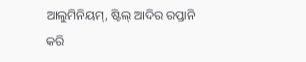ଆଲୁମିନିୟମ୍, ଷ୍ଟିଲ୍‌ ଆଦିର ରପ୍ତାନି କରି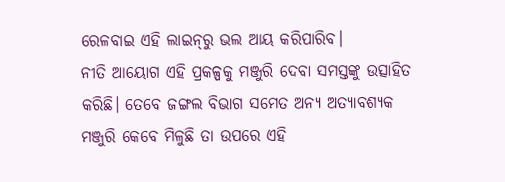ରେଳବାଇ ଏହି ଲାଇନ୍‌ରୁ ଭଲ ଆୟ କରିପାରିବ।
ନୀତି ଆୟୋଗ ଏହି ପ୍ରକଳ୍ପକୁ ମଞ୍ଜୁରି ଦେବା ସମସ୍ତଙ୍କୁ ଉତ୍ସାହିତ କରିଛି। ତେବେ ଜଙ୍ଗଲ ବିଭାଗ ସମେତ ଅନ୍ୟ ଅତ୍ୟାବଶ୍ୟକ ମଞ୍ଜୁରି କେବେ ମିଳୁଛି ତା ଉପରେ ଏହି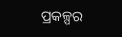ପ୍ରକଳ୍ପର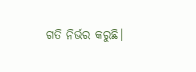ଗତି ନିର୍ଭର କରୁଛି।